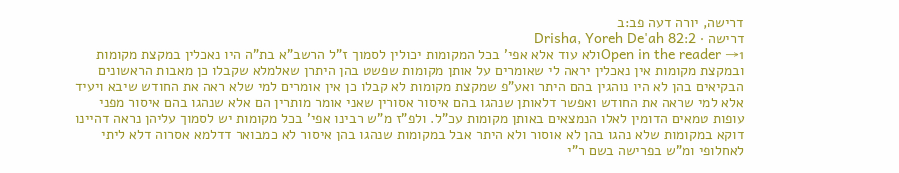דרישה, יורה דעה פב:ב
דרישה · Drisha, Yoreh De'ah 82:2
Open in the reader →1ולא עוד אלא אפי' בכל המקומות יכולין לסמוך ז"ל הרשב"א בת"ה היו נאכלין במקצת מקומות ובמקצת מקומות אין נאכלין יראה לי שאומרים על אותן מקומות שפשט בהן היתרן שאלמלא שקבלו כן מאבות הראשונים הבקיאים בהן לא היו נוהגין בהם היתר ואע"פ שמקצת מקומות לא קבלו כן אין אומרים למי שלא ראה את החודש שיבא ויעיד אלא למי שראה את החודש ואפשר דלאותן שנהגו בהם איסור אסורין שאני אומר מותרין הם אלא שנהגו בהם איסור מפני עופות טמאים הדומין לאלו הנמצאים באותן מקומות עכ"ל. ולפ"ז מ"ש רבינו אפי' בכל מקומות יש לסמוך עליהן נראה דהיינו דוקא במקומות שלא נהגו בהן לא אוסור ולא היתר אבל במקומות שנהגו בהן איסור לא כמבואר דדלמא אסרוה דלא ליתי לאחלופי ומ"ש בפרישה בשם ר"י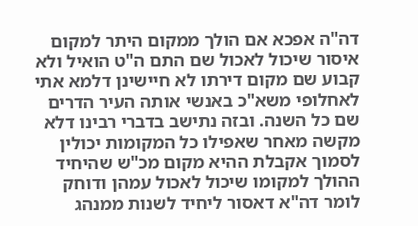דה"ה אפכא אם הולך ממקום היתר למקום איסור שיכול לאכול שם התם ה"ט הואיל ולא קבוע שם מקום דירתו לא חיישינן דלמא אתי לאחלופי משא"כ באנשי אותה העיר הדרים שם כל השנה. ובזה נתישב בדברי רבינו דלא מקשה מאחר שאפילו כל המקומות יכולין לסמוך אקבלת ההיא מקום מכ"ש שהיחיד ההולך למקומו שיכול לאכול עמהן ודוחק לומר דה"א דאסור ליחיד לשנות ממנהג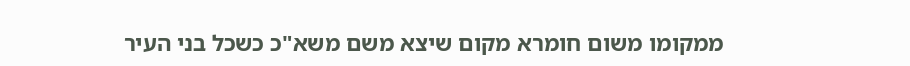ממקומו משום חומרא מקום שיצא משם משא"כ כשכל בני העיר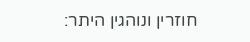חוזרין ונוהגין היתר: